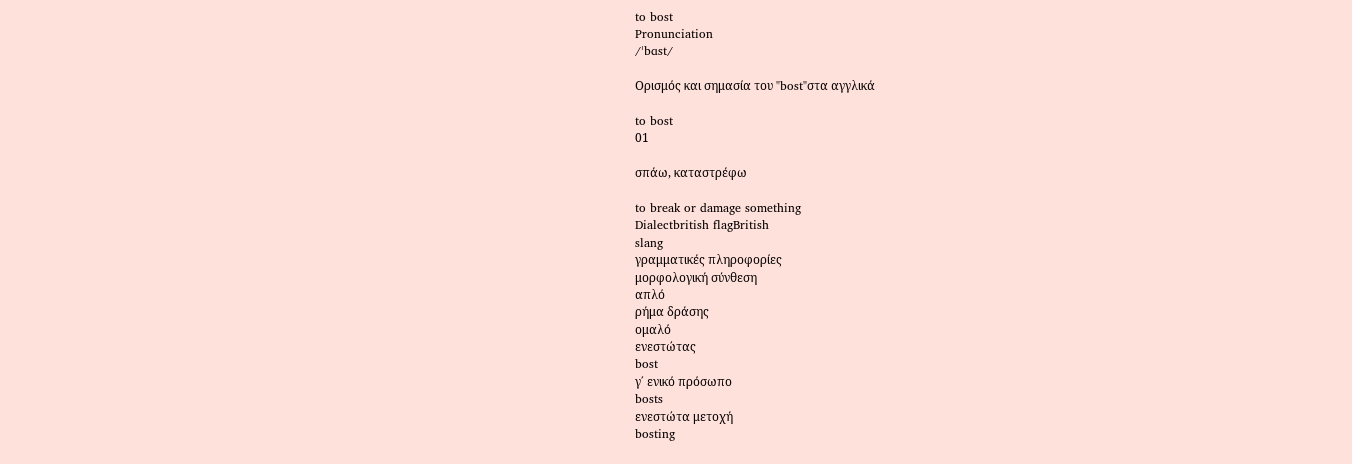to bost
Pronunciation
/ˈbɑst/

Ορισμός και σημασία του "bost"στα αγγλικά

to bost
01

σπάω, καταστρέφω

to break or damage something
Dialectbritish flagBritish
slang
γραμματικές πληροφορίες
μορφολογική σύνθεση
απλό
ρήμα δράσης
ομαλό
ενεστώτας
bost
γ΄ ενικό πρόσωπο
bosts
ενεστώτα μετοχή
bosting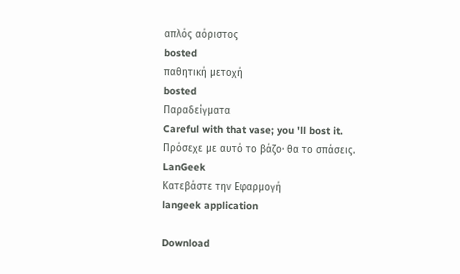απλός αόριστος
bosted
παθητική μετοχή
bosted
Παραδείγματα
Careful with that vase; you 'll bost it.
Πρόσεχε με αυτό το βάζο· θα το σπάσεις.
LanGeek
Κατεβάστε την Εφαρμογή
langeek application

Download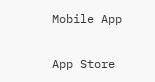Mobile App

App Store